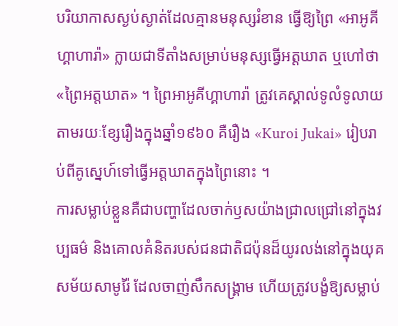បរិយាកាសស្ងប់ស្ងាត់ដែលគ្មានមនុស្សរំខាន ធ្វើឱ្យព្រៃ «អាអូគីហ្គាហារ៉ា» ក្លាយជាទីតាំងសម្រាប់មនុស្សធ្វើអត្តឃាត ឬហៅថា «ព្រៃអត្តឃាត» ។ ព្រៃអាអូគីហ្គាហារ៉ា ត្រូវគេស្គាល់ទូលំទូលាយតាមរយៈខ្សែរឿងក្នុងឆ្នាំ១៩៦០ គឺរឿង «Kuroi Jukai» រៀបរាប់ពីគូស្នេហ៍ទៅធ្វើអត្តឃាតក្នុងព្រៃនោះ ។
ការសម្លាប់ខ្លួនគឺជាបញ្ហាដែលចាក់ឫសយ៉ាងជ្រាលជ្រៅនៅក្នុងវប្បធម៌ និងគោលគំនិតរបស់ជនជាតិជប៉ុនដ៏យូរលង់នៅក្នុងយុគសម័យសាមូរ៉ៃ ដែលចាញ់សឹកសង្គ្រាម ហើយត្រូវបង្ខំឱ្យសម្លាប់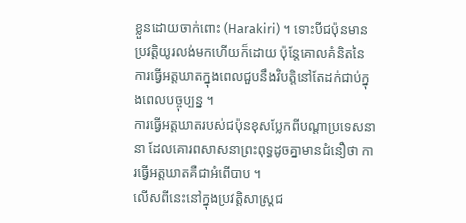ខ្លួនដោយចាក់ពោះ (Harakiri) ។ ទោះបីជប៉ុនមានប្រវត្តិយូរលង់មកហើយក៏ដោយ ប៉ុន្តែគោលគំនិតនៃការធ្វើអត្តឃាតក្នុងពេលជួបនឹងវិបត្តិនៅតែដក់ជាប់ក្នុងពេលបច្ចុប្បន្ន ។
ការធ្វើអត្តឃាតរបស់ជប៉ុនខុសប្លែកពីបណ្តាប្រទេសនានា ដែលគោរពសាសនាព្រះពុទ្ធដូចគ្នាមានជំនឿថា ការធ្វើអត្តឃាតគឺជាអំពើបាប ។
លើសពីនេះនៅក្នុងប្រវត្តិសាស្ត្រជ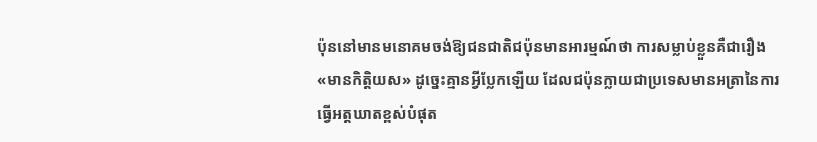ប៉ុននៅមានមនោគមចង់ឱ្យជនជាតិជប៉ុនមានអារម្មណ៍ថា ការសម្លាប់ខ្លួនគឺជារឿង «មានកិត្តិយស» ដូច្នេះគ្មានអ្វីប្លែកឡើយ ដែលជប៉ុនក្លាយជាប្រទេសមានអត្រានៃការធ្វើអត្តឃាតខ្ពស់បំផុត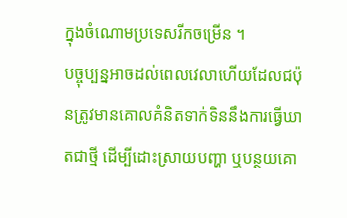ក្នុងចំណោមប្រទេសរីកចម្រើន ។
បច្ចុប្បន្នអាចដល់ពេលវេលាហើយដែលជប៉ុនត្រូវមានគោលគំនិតទាក់ទិននឹងការធ្វើឃាតជាថ្មី ដើម្បីដោះស្រាយបញ្ហា ឬបន្ថយគោ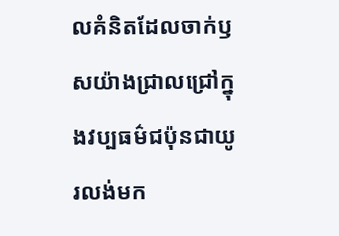លគំនិតដែលចាក់ឫសយ៉ាងជ្រាលជ្រៅក្នុងវប្បធម៌ជប៉ុនជាយូរលង់មក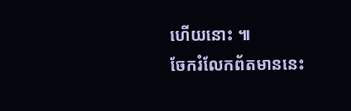ហើយនោះ ៕
ចែករំលែកព័តមាននេះ